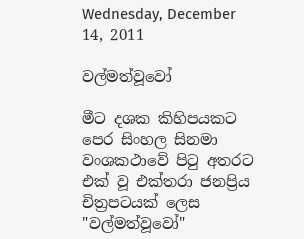Wednesday, December 14, 2011

වල්මත්වූවෝ

මීට දශක කිහිපයකට පෙර සිංහල සිනමා වංශකථාවේ පිටු අතරට එක් වූ එක්තරා ජනප්‍රිය චිත්‍රප‍‍ටයක් ලෙස "වල්මත්වූවෝ"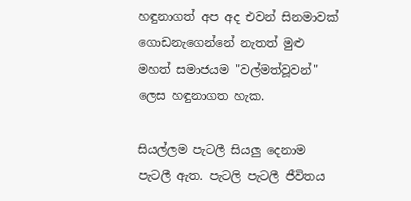හඳුනාගත් අප අද එවන් සිනමාවක් ගොඩනැගෙන්නේ නැතත් මුළු මහත් සමාජයම "වල්මත්වූවන්" ලෙස හඳුනාගත හැක.

සියල්ලම පැටලී සියලු දෙනාම පැටලී ඇත. පැටලි පැටලී ජීවිතය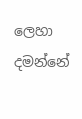ලෙහා දමන්නේ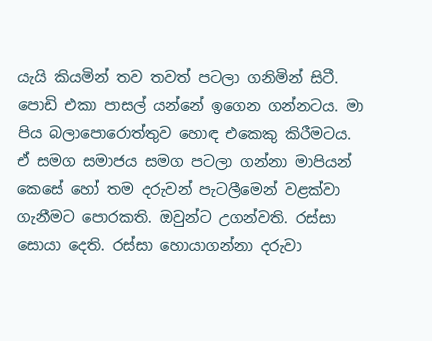යැයි කියමින් තව තවත් පටලා ගනිමින් සිටී. පොඩි එකා පාසල් යන්නේ ඉගෙන ගන්නටය. මා පිය බලා‍පොරොත්තුව හොඳ එකෙකු කිරීමටය. ඒ සමග සමාජය සමග පටලා ගන්නා මාපියන් කෙසේ‍ හෝ තම දරුවන් පැටලීමෙන් වළක්වා ගැනීමට පොරකති. ඔවුන්ට උගන්වති. රස්සා සොයා දෙති. රස්සා හොයාගන්නා දරුවා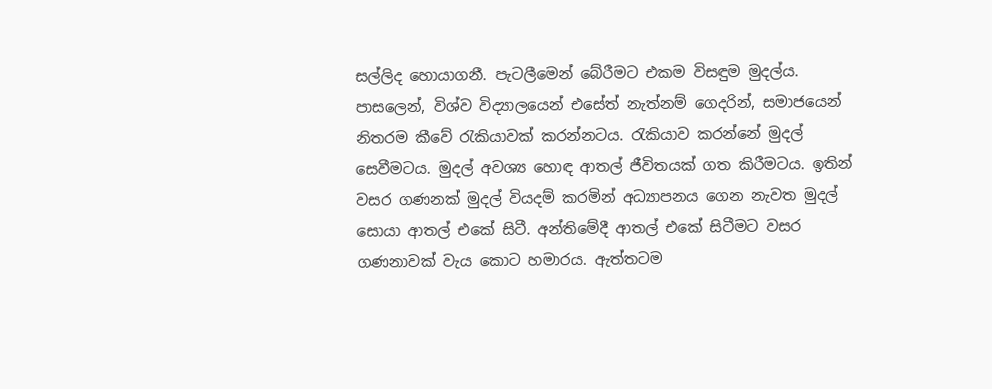සල්ලිද හොයාගනී. පැටලීමෙන් බේරීමට එකම විසඳුම මුදල්ය. පාසලෙන්, විශ්ව විද්‍යාලයෙන් එසේත් නැත්නම් ගෙදරින්, සමාජයෙන් නිතරම කීවේ රැකියාවක් කරන්නටය. රැකියාව කරන්නේ මුදල් සෙවීමටය. මුදල් අවශ්‍ය හොඳ ආතල් ජීවිතයක් ගත කිරීමටය. ඉතින් වසර ගණනක් මුදල් වියදම් කරමින් අධ්‍යාපනය ගෙන නැවත මුදල් සොයා ආතල් එකේ සිටී. අන්තිමේදී ආතල් ‍එකේ සිටීමට වසර ගණනාවක් වැය කොට හමාරය. ඇත්තටම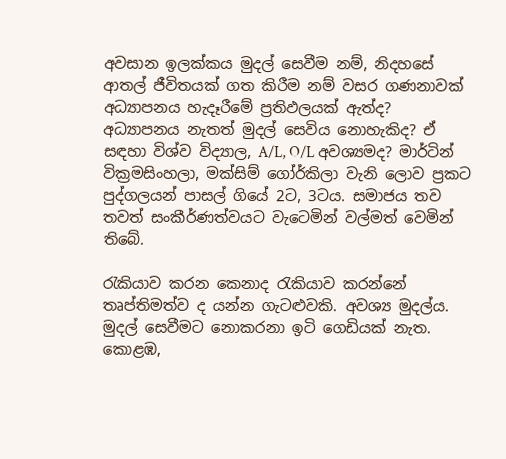අවසාන ඉලක්කය මුදල් සෙවීම නම්, නිදහසේ ආතල් ජීවිතයක් ගත කිරීම නම් වසර ගණනාවක් අධ්‍යාපනය හැදෑරීමේ ප්‍රතිඵලයක් ඇත්ද? අධ්‍යාපනය නැතත් මුදල් සෙවිය නොහැකිද? ඒ සඳහා විශ්ව විද්‍යාල, A/L, O/L අවශ්‍යමද? මාර්ටින් වික්‍රමසිංහලා, මක්සිම් ගෝර්කිලා වැනි ලොව ප්‍රකට පුද්ගලයන් පාසල් ගියේ 2ට, 3ටය. සමාජය තව තවත් සංකීර්ණත්වයට වැටෙමින් වල්මත් වෙමින් තිබේ.

රැකියාව කරන කෙනාද රැකියාව කරන්නේ තෘප්තිමත්ව ද යන්න ගැටළුවකි. අවශ්‍ය මුදල්ය. මුදල් සෙවීමට නොකරනා ඉටි ගෙඩියක් නැත. කොළඹ,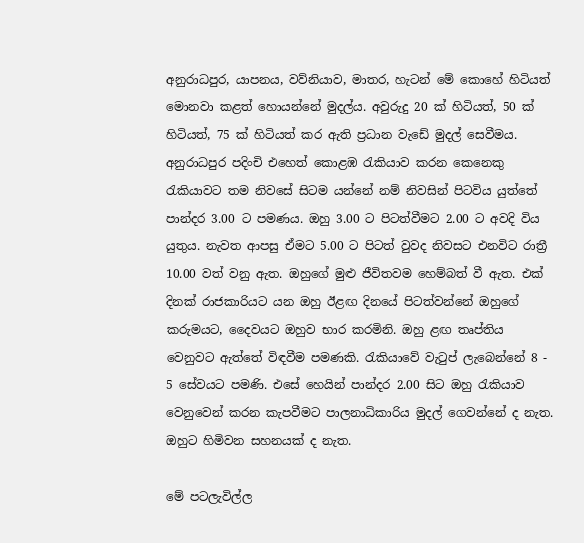අනුරාධපුර, යාපනය, වව්නියාව, මාතර, හැටන් මේ කොහේ හිටියත් මොනවා කළත් හොයන්නේ මුදල්ය. අවුරුදු 20 ක් හිටියත්, 50 ක් හිටියත්, 75 ක් හිටියත් කර ඇති ප්‍රධාන වැඩේ මුදල් සෙවීමය. අනුරාධපුර පදිංචි එහෙත් කොළඹ රැකියාව කරන කෙනෙකු රැකියාවට තම නිවසේ සිටම යන්නේ නම් නිවසින් පිටවිය යුත්තේ පාන්දර 3.00 ට පමණය. ඔහු 3.00 ට පිටත්වීමට 2.00 ට අවදි විය යුතුය. නැවත ආපසු ඒමට 5.00 ට පිටත් වුවද නිවසට එනවිට රාත්‍රී 10.00 වත් වනු ඇත. ඔහුගේ මුළු ජීවිතවම හෙම්බත් වී ඇත. එක් දිනක් රාජකාරියට යන ඔහු ඊළඟ දිනයේ පිටත්වන්නේ ඔහුගේ කරුමයට, දෛවයට ඔහුව භාර කරමිනි. ඔහු ළඟ තෘප්තිය වෙනුවට ඇත්තේ විඳවීම පමණකි. රැකියාවේ වැටුප් ලැබෙන්නේ 8 - 5 සේවයට පමණි. එසේ හෙයින් පාන්දර 2.00 සිට ඔහු රැකියාව වෙනුවෙන් කරන කැපවීමට පාලනාධිකාරිය මුදල් ගෙවන්නේ ද නැත. ඔහුට හිමිවන සහනයක් ද නැත.

මේ පටලැවිල්ල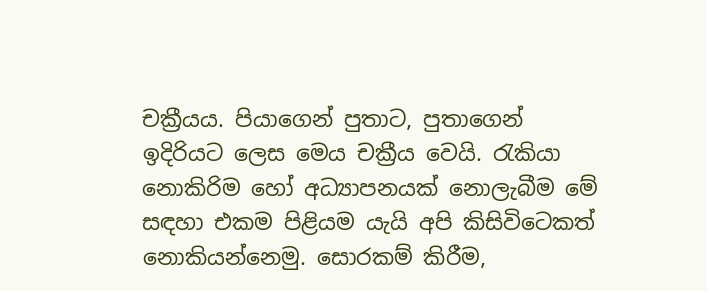චක්‍රීයය. පියාගෙන් පුතාට, පුතාගෙන් ඉදිරියට ලෙස මෙය චක්‍රීය වෙයි. රැකියා නොකිරිම හෝ අධ්‍යාපනයක් නොලැබීම මේ සඳහා එකම පිළියම යැයි අපි කිසිවිටෙකත් නොකියන්නෙමු. සොරකම් කිරීම,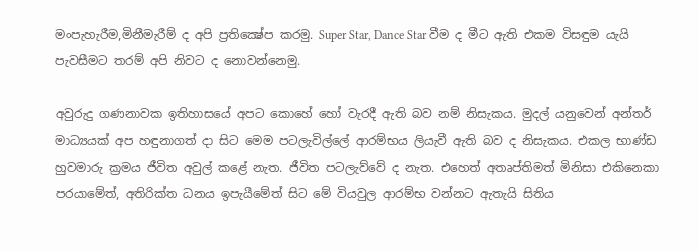මංපැහැරීම,මිනීමැරීම් ද අපි ‍ප්‍රතික්‍ෂේප කරමු. Super Star, Dance Star වීම ද මීට ඇති එකම විසඳුම යැයි පැවසීමට තරම් අපි නිවට ද නොවන්නෙමු.

අවුරුදු ගණනාවක ඉතිහාසයේ අපට කොහේ හෝ වැරදී ඇති බව නම් නිසැකය. මුදල් යනුවෙන් අන්තර් මාධ්‍යයක් අප හඳුනාගත් දා සිට මෙම පටලැවිල්ලේ ආරම්භය ලියැවී ඇති බව ද නිසැකය. එකල භාණ්ඩ හුවමාරු ක්‍රමය ජීවිත අවුල් කළේ නැත. ජීවිත පටලැව්වේ ද නැත. එහෙත් අතෘප්තිමත් මිනිසා එකිනෙකා පරයාමේත්, අතිරික්ත ධනය ඉපැයීමේත් සිට මේ වියවුල ආරම්භ වන්නට ඇතැයි සිතිය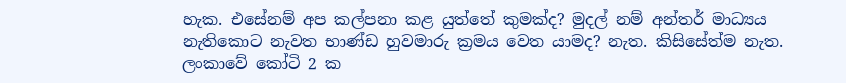හැක. එසේනම් අප කල්පනා කළ යුත්තේ කුමක්ද? මුදල් නම් අන්තර් මාධ්‍යය නැතිකොට නැවත භාණ්ඩ හුවමාරු ක්‍රමය වෙත යාමද? නැත. කිසිසේත්ම නැත. ලංකාවේ කෝටි 2 ක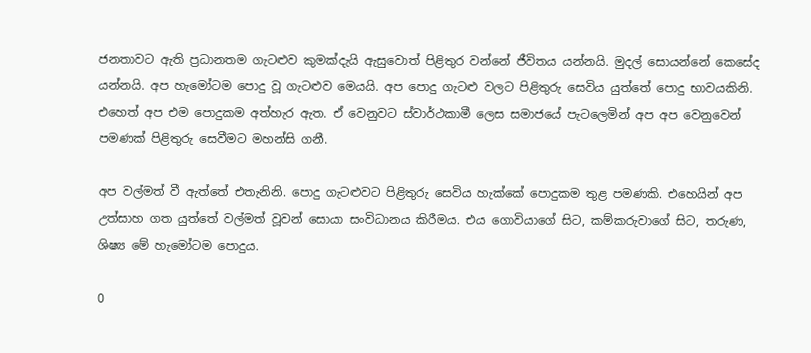ජනතාවට ඇති ප්‍රධානතම ගැටළුව කුමක්දැයි ඇසුවොත් පිළිතුර වන්නේ ජීවිතය යන්නයි. මුදල් සොයන්නේ කෙසේද යන්නයි. අප හැමෝටම ‍පොදු වූ ගැටළුව මෙයයි. අප පොදු ගැටළු වලට පිළිතුරු සෙවිය යුත්තේ පොදු භාවයකිනි. එහෙත් අප එම පොදුකම අත්හැර ඇත. ඒ වෙනුවට ස්වාර්ථකාමී ලෙස සමාජයේ පැටලෙමින් අප අප‍ වෙනුවෙන් පමණක් පිළිතුරු සෙවීමට මහන්සි ගනී.

අප වල්මත් වී ඇත්තේ එතැනිනි. පොදු ගැටළුවට පිළිතුරු සෙවිය හැක්කේ පොදුකම තුළ පමණකි. එහෙයින් අප උත්සාහ ගත යුත්තේ වල්මත් වූවන් සොයා සංවිධානය කිරීමය. එය ගොවියාගේ සිට, කම්කරුවාගේ සිට, තරුණ, ශිෂ්‍ය මේ හැමෝටම පොදුය.

0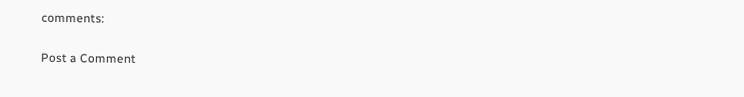comments:

Post a Comment